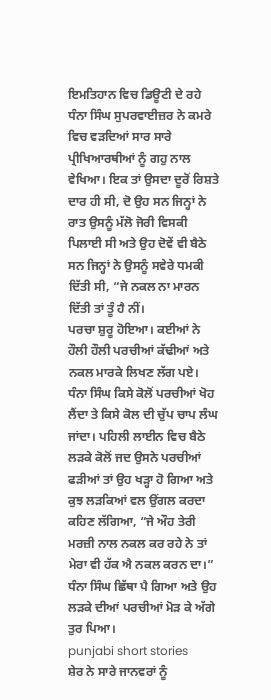ਇਮਤਿਹਾਨ ਵਿਚ ਡਿਊਟੀ ਦੇ ਰਹੇ ਧੰਨਾ ਸਿੰਘ ਸੁਪਰਵਾਈਜ਼ਰ ਨੇ ਕਮਰੇ ਵਿਚ ਵੜਦਿਆਂ ਸਾਰ ਸਾਰੇ ਪ੍ਰੀਖਿਆਰਥੀਆਂ ਨੂੰ ਗਹੁ ਨਾਲ ਵੇਖਿਆ। ਇਕ ਤਾਂ ਉਸਦਾ ਦੂਰੋਂ ਰਿਸ਼ਤੇ ਦਾਰ ਹੀ ਸੀ, ਦੋ ਉਹ ਸਨ ਜਿਨ੍ਹਾਂ ਨੇ ਰਾਤ ਉਸਨੂੰ ਮੱਲੋ ਜੋਰੀ ਵਿਸਕੀ ਪਿਲਾਈ ਸੀ ਅਤੇ ਉਹ ਦੋਵੇਂ ਵੀ ਬੈਠੇ ਸਨ ਜਿਨ੍ਹਾਂ ਨੇ ਉਸਨੂੰ ਸਵੇਰੇ ਧਮਕੀ ਦਿੱਤੀ ਸੀ, “ਜੇ ਨਕਲ ਨਾ ਮਾਰਨ ਦਿੱਤੀ ਤਾਂ ਤੂੰ ਹੈ ਨੀਂ।
ਪਰਚਾ ਸ਼ੁਰੂ ਹੋਇਆ। ਕਈਆਂ ਨੇ ਹੌਲੀ ਹੌਲੀ ਪਰਚੀਆਂ ਕੱਢੀਆਂ ਅਤੇ ਨਕਲ ਮਾਰਕੇ ਲਿਖਣ ਲੱਗ ਪਏ। ਧੰਨਾ ਸਿੰਘ ਕਿਸੇ ਕੋਲੋਂ ਪਰਚੀਆਂ ਖੋਹ ਲੈਂਦਾ ਤੇ ਕਿਸੇ ਕੋਲ ਦੀ ਚੁੱਪ ਚਾਪ ਲੰਘ ਜਾਂਦਾ। ਪਹਿਲੀ ਲਾਈਨ ਵਿਚ ਬੈਠੇ ਲੜਕੇ ਕੋਲੋਂ ਜਦ ਉਸਨੇ ਪਰਚੀਆਂ ਫੜੀਆਂ ਤਾਂ ਉਹ ਖੜ੍ਹਾ ਹੋ ਗਿਆ ਅਤੇ ਕੁਝ ਲੜਕਿਆਂ ਵਲ ਉਂਗਲ ਕਰਦਾ ਕਹਿਣ ਲੱਗਿਆ, “ਜੇ ਔਹ ਤੇਰੀ ਮਰਜ਼ੀ ਨਾਲ ਨਕਲ ਕਰ ਰਹੇ ਨੇ ਤਾਂ ਮੇਰਾ ਵੀ ਹੱਕ ਐ ਨਕਲ ਕਰਨ ਦਾ।” ਧੰਨਾ ਸਿੰਘ ਛਿੱਥਾ ਪੈ ਗਿਆ ਅਤੇ ਉਹ ਲੜਕੇ ਦੀਆਂ ਪਰਚੀਆਂ ਮੋੜ ਕੇ ਅੱਗੇ ਤੁਰ ਪਿਆ।
punjabi short stories
ਸ਼ੇਰ ਨੇ ਸਾਰੇ ਜਾਨਵਰਾਂ ਨੂੰ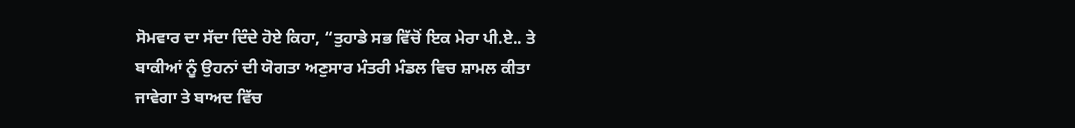ਸੋਮਵਾਰ ਦਾ ਸੱਦਾ ਦਿੰਦੇ ਹੋਏ ਕਿਹਾ, “ਤੁਹਾਡੇ ਸਭ ਵਿੱਚੋਂ ਇਕ ਮੇਰਾ ਪੀ.ਏ.. ਤੇ ਬਾਕੀਆਂ ਨੂੰ ਉਹਨਾਂ ਦੀ ਯੋਗਤਾ ਅਣੁਸਾਰ ਮੰਤਰੀ ਮੰਡਲ ਵਿਚ ਸ਼ਾਮਲ ਕੀਤਾ ਜਾਵੇਗਾ ਤੇ ਬਾਅਦ ਵਿੱਚ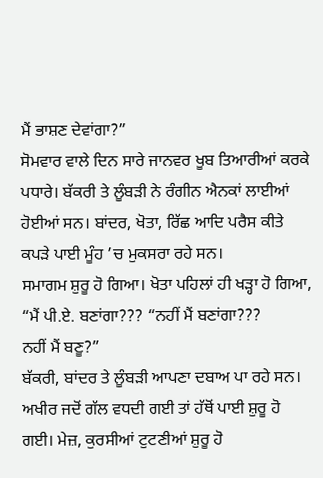ਮੈਂ ਭਾਸ਼ਣ ਦੇਵਾਂਗਾ?”
ਸੋਮਵਾਰ ਵਾਲੇ ਦਿਨ ਸਾਰੇ ਜਾਨਵਰ ਖੂਬ ਤਿਆਰੀਆਂ ਕਰਕੇ ਪਧਾਰੇ। ਬੱਕਰੀ ਤੇ ਲੂੰਬੜੀ ਨੇ ਰੰਗੀਨ ਐਨਕਾਂ ਲਾਈਆਂ ਹੋਈਆਂ ਸਨ। ਬਾਂਦਰ, ਖੋਤਾ, ਰਿੱਛ ਆਦਿ ਪਰੈਸ ਕੀਤੇ ਕਪੜੇ ਪਾਈ ਮੂੰਹ ’ਚ ਮੁਕਸਰਾ ਰਹੇ ਸਨ।
ਸਮਾਗਮ ਸ਼ੁਰੂ ਹੋ ਗਿਆ। ਖੋਤਾ ਪਹਿਲਾਂ ਹੀ ਖੜ੍ਹਾ ਹੋ ਗਿਆ, “ਮੈਂ ਪੀ.ਏ. ਬਣਾਂਗਾ??? “ਨਹੀਂ ਮੈਂ ਬਣਾਂਗਾ???
ਨਹੀਂ ਮੈਂ ਬਣੂ?”
ਬੱਕਰੀ, ਬਾਂਦਰ ਤੇ ਲੂੰਬੜੀ ਆਪਣਾ ਦਬਾਅ ਪਾ ਰਹੇ ਸਨ। ਅਖੀਰ ਜਦੋਂ ਗੱਲ ਵਧਦੀ ਗਈ ਤਾਂ ਹੱਥੋਂ ਪਾਈ ਸ਼ੁਰੂ ਹੋ ਗਈ। ਮੇਜ਼, ਕੁਰਸੀਆਂ ਟੁਟਣੀਆਂ ਸ਼ੁਰੂ ਹੋ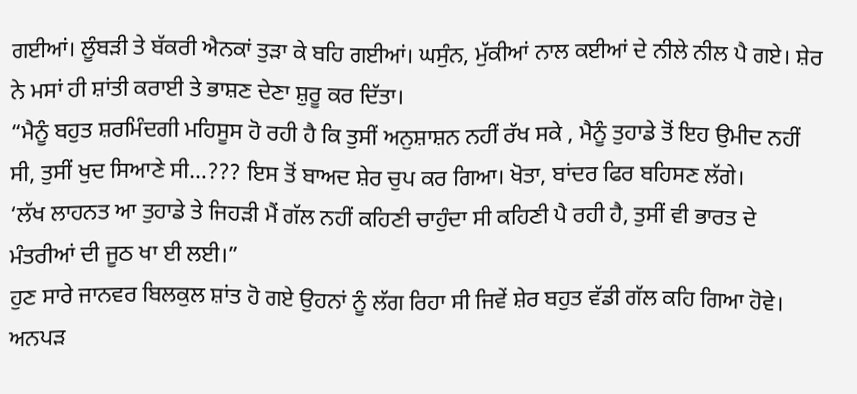ਗਈਆਂ। ਲੂੰਬੜੀ ਤੇ ਬੱਕਰੀ ਐਨਕਾਂ ਤੁੜਾ ਕੇ ਬਹਿ ਗਈਆਂ। ਘਸੁੰਨ, ਮੁੱਕੀਆਂ ਨਾਲ ਕਈਆਂ ਦੇ ਨੀਲੇ ਨੀਲ ਪੈ ਗਏ। ਸ਼ੇਰ ਨੇ ਮਸਾਂ ਹੀ ਸ਼ਾਂਤੀ ਕਰਾਈ ਤੇ ਭਾਸ਼ਣ ਦੇਣਾ ਸ਼ੁਰੂ ਕਰ ਦਿੱਤਾ।
“ਮੈਨੂੰ ਬਹੁਤ ਸ਼ਰਮਿੰਦਗੀ ਮਹਿਸੂਸ ਹੋ ਰਹੀ ਹੈ ਕਿ ਤੁਸੀਂ ਅਨੁਸ਼ਾਸ਼ਨ ਨਹੀਂ ਰੱਖ ਸਕੇ , ਮੈਨੂੰ ਤੁਹਾਡੇ ਤੋਂ ਇਹ ਉਮੀਦ ਨਹੀਂ ਸੀ, ਤੁਸੀਂ ਖੁਦ ਸਿਆਣੇ ਸੀ…??? ਇਸ ਤੋਂ ਬਾਅਦ ਸ਼ੇਰ ਚੁਪ ਕਰ ਗਿਆ। ਖੋਤਾ, ਬਾਂਦਰ ਫਿਰ ਬਹਿਸਣ ਲੱਗੇ।
‘ਲੱਖ ਲਾਹਨਤ ਆ ਤੁਹਾਡੇ ਤੇ ਜਿਹੜੀ ਮੈਂ ਗੱਲ ਨਹੀਂ ਕਹਿਣੀ ਚਾਹੁੰਦਾ ਸੀ ਕਹਿਣੀ ਪੈ ਰਹੀ ਹੈ, ਤੁਸੀਂ ਵੀ ਭਾਰਤ ਦੇ ਮੰਤਰੀਆਂ ਦੀ ਜੂਠ ਖਾ ਈ ਲਈ।”
ਹੁਣ ਸਾਰੇ ਜਾਨਵਰ ਬਿਲਕੁਲ ਸ਼ਾਂਤ ਹੋ ਗਏ ਉਹਨਾਂ ਨੂੰ ਲੱਗ ਰਿਹਾ ਸੀ ਜਿਵੇਂ ਸ਼ੇਰ ਬਹੁਤ ਵੱਡੀ ਗੱਲ ਕਹਿ ਗਿਆ ਹੋਵੇ।
ਅਨਪੜ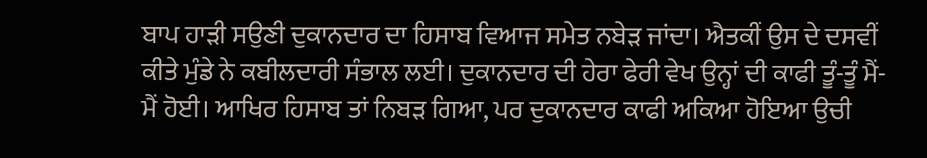ਬਾਪ ਹਾੜੀ ਸਉਣੀ ਦੁਕਾਨਦਾਰ ਦਾ ਹਿਸਾਬ ਵਿਆਜ ਸਮੇਤ ਨਬੇੜ ਜਾਂਦਾ। ਐਤਕੀਂ ਉਸ ਦੇ ਦਸਵੀਂ ਕੀਤੇ ਮੁੰਡੇ ਨੇ ਕਬੀਲਦਾਰੀ ਸੰਭਾਲ ਲਈ। ਦੁਕਾਨਦਾਰ ਦੀ ਹੇਰਾ ਫੇਰੀ ਵੇਖ ਉਨ੍ਹਾਂ ਦੀ ਕਾਫੀ ਤੂੰ-ਤੂੰ ਮੈਂ-ਮੈਂ ਹੋਈ। ਆਖਿਰ ਹਿਸਾਬ ਤਾਂ ਨਿਬੜ ਗਿਆ, ਪਰ ਦੁਕਾਨਦਾਰ ਕਾਫੀ ਅਕਿਆ ਹੋਇਆ ਉਚੀ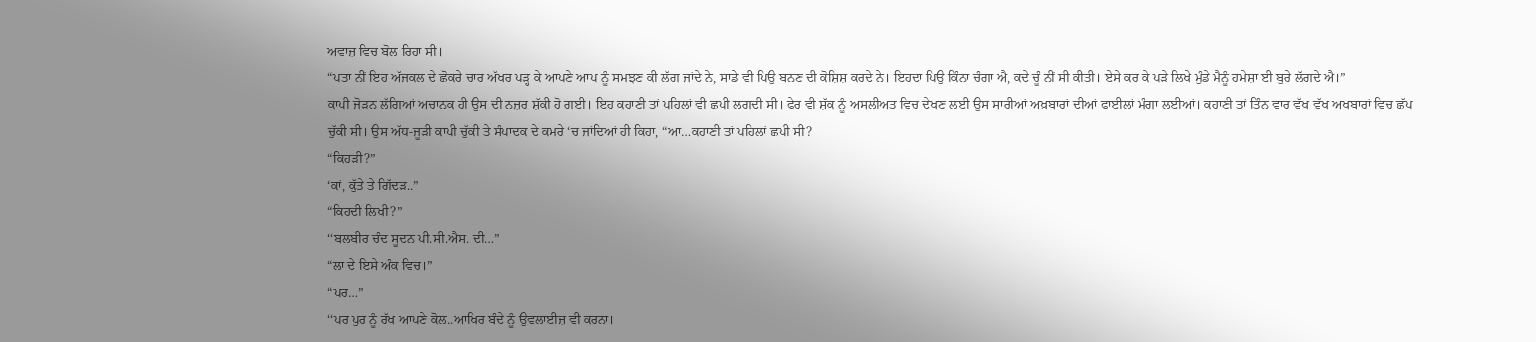ਅਵਾਜ਼ ਵਿਚ ਬੋਲ ਰਿਹਾ ਸੀ।
“ਪਤਾ ਨੀਂ ਇਹ ਅੱਜਕਲ ਦੇ ਛੋਕਰੇ ਚਾਰ ਅੱਖਰ ਪੜ੍ਹ ਕੇ ਆਪਣੇ ਆਪ ਨੂੰ ਸਮਝਣ ਕੀ ਲੱਗ ਜਾਂਦੇ ਨੇ, ਸਾਡੇ ਵੀ ਪਿਉ ਬਨਣ ਦੀ ਕੋਸ਼ਿਸ਼ ਕਰਦੇ ਨੇ। ਇਹਦਾ ਪਿਉ ਕਿੰਨਾ ਚੰਗਾ ਐ, ਕਦੇ ਚੂੰ ਨੀਂ ਸੀ ਕੀਤੀ। ਏਸੇ ਕਰ ਕੇ ਪੜੇ ਲਿਖੇ ਮੁੰਡੇ ਮੈਨੂੰ ਹਮੇਸ਼ਾ ਈ ਬੁਰੇ ਲੱਗਦੇ ਐ।”
ਕਾਪੀ ਜੋੜਨ ਲੱਗਿਆਂ ਅਚਾਨਕ ਹੀ ਉਸ ਦੀ ਨਜ਼ਰ ਸ਼ੱਕੀ ਹੋ ਗਈ। ਇਹ ਕਹਾਣੀ ਤਾਂ ਪਹਿਲਾਂ ਵੀ ਛਪੀ ਲਗਦੀ ਸੀ। ਫੇਰ ਵੀ ਸ਼ੱਕ ਨੂੰ ਅਸਲੀਅਤ ਵਿਚ ਦੇਖਣ ਲਈ ਉਸ ਸਾਰੀਆਂ ਅਖ਼ਬਾਰਾਂ ਦੀਆਂ ਫਾਈਲਾਂ ਮੰਗਾ ਲਈਆਂ। ਕਹਾਣੀ ਤਾਂ ਤਿੰਨ ਵਾਰ ਵੱਖ ਵੱਖ ਅਖਬਾਰਾਂ ਵਿਚ ਛੱਪ ਚੁੱਕੀ ਸੀ। ਉਸ ਅੱਧ-ਜੂੜੀ ਕਾਪੀ ਚੁੱਕੀ ਤੇ ਸੰਪਾਦਕ ਦੇ ਕਮਰੇ ‘ਚ ਜਾਂਦਿਆਂ ਹੀ ਕਿਹਾ, “ਆ…ਕਹਾਣੀ ਤਾਂ ਪਹਿਲਾਂ ਛਪੀ ਸੀ?
“ਕਿਹੜੀ?”
‘ਕਾਂ, ਕੁੱਤੇ ਤੇ ਗਿੱਦੜ..”
“ਕਿਹਦੀ ਲਿਖੀ?”
‘‘ਬਲਬੀਰ ਚੰਦ ਸੂਦਨ ਪੀ.ਸੀ.ਐਸ. ਦੀ…”
“ਲਾ ਦੇ ਇਸੇ ਅੰਕ ਵਿਚ।”
“ਪਰ…”
‘‘ਪਰ ਪੁਰ ਨੂੰ ਰੱਖ ਆਪਣੇ ਕੋਲ..ਆਖਿਰ ਬੰਦੇ ਨੂੰ ਉਵਲਾਈਜ਼ ਵੀ ਕਰਨਾ।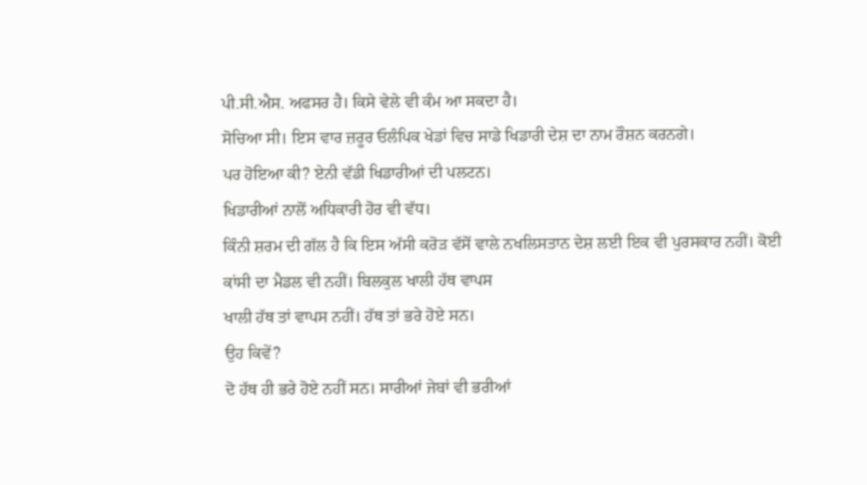ਪੀ.ਸੀ.ਐਸ. ਅਫਸਰ ਹੈ। ਕਿਸੇ ਵੇਲੇ ਵੀ ਕੰਮ ਆ ਸਕਦਾ ਹੈ।
ਸੋਚਿਆ ਸੀ। ਇਸ ਵਾਰ ਜ਼ਰੂਰ ਓਲੰਪਿਕ ਖੇਡਾਂ ਵਿਚ ਸਾਡੇ ਖਿਡਾਰੀ ਦੇਸ਼ ਦਾ ਨਾਮ ਰੌਸ਼ਨ ਕਰਨਗੇ।
ਪਰ ਹੋਇਆ ਕੀ? ਏਨੀ ਵੱਡੀ ਖਿਡਾਰੀਆਂ ਦੀ ਪਲਟਨ।
ਖਿਡਾਰੀਆਂ ਨਾਲੋਂ ਅਧਿਕਾਰੀ ਹੋਰ ਵੀ ਵੱਧ।
ਕਿੰਨੀ ਸ਼ਰਮ ਦੀ ਗੱਲ ਹੈ ਕਿ ਇਸ ਅੱਸੀ ਕਰੋੜ ਵੱਸੋਂ ਵਾਲੇ ਨਖਲਿਸਤਾਨ ਦੇਸ਼ ਲਈ ਇਕ ਵੀ ਪੁਰਸਕਾਰ ਨਹੀਂ। ਕੋਈ ਕਾਂਸੀ ਦਾ ਮੈਡਲ ਵੀ ਨਹੀਂ। ਬਿਲਕੁਲ ਖਾਲੀ ਹੱਥ ਵਾਪਸ
ਖਾਲੀ ਹੱਥ ਤਾਂ ਵਾਪਸ ਨਹੀਂ। ਹੱਥ ਤਾਂ ਭਰੇ ਹੋਏ ਸਨ।
ਉਹ ਕਿਵੇਂ?
ਦੋ ਹੱਥ ਹੀ ਭਰੇ ਹੋਏ ਨਹੀਂ ਸਨ। ਸਾਰੀਆਂ ਜੇਬਾਂ ਵੀ ਭਰੀਆਂ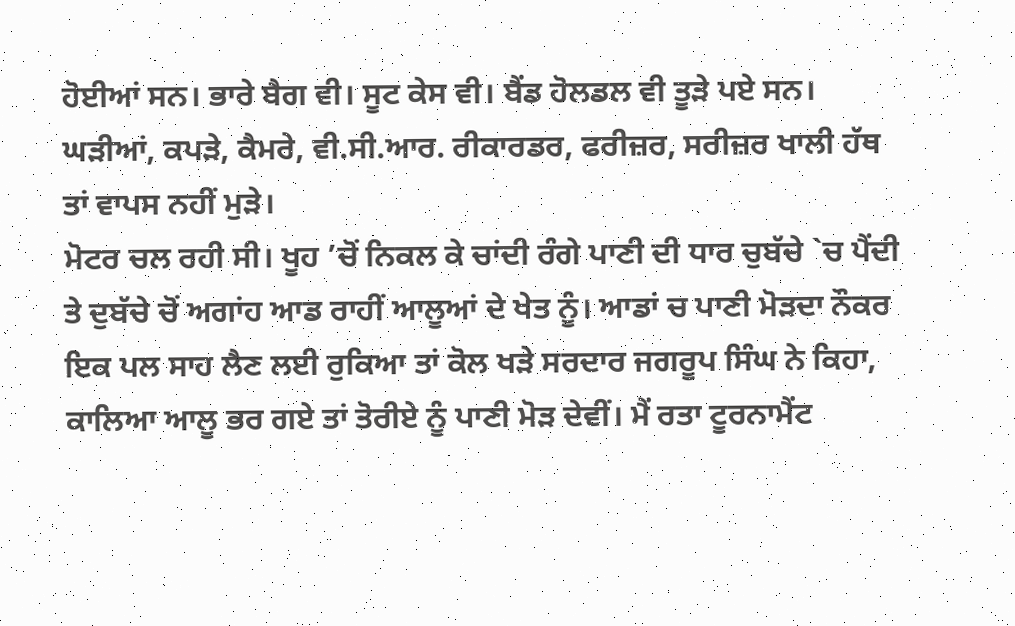ਹੋਈਆਂ ਸਨ। ਭਾਰੇ ਬੈਗ ਵੀ। ਸੂਟ ਕੇਸ ਵੀ। ਬੈਂਡ ਹੋਲਡਲ ਵੀ ਤੂੜੇ ਪਏ ਸਨ। ਘੜੀਆਂ, ਕਪੜੇ, ਕੈਮਰੇ, ਵੀ.ਸੀ.ਆਰ. ਰੀਕਾਰਡਰ, ਫਰੀਜ਼ਰ, ਸਰੀਜ਼ਰ ਖਾਲੀ ਹੱਥ ਤਾਂ ਵਾਪਸ ਨਹੀਂ ਮੁੜੇ।
ਮੋਟਰ ਚਲ ਰਹੀ ਸੀ। ਖੂਹ ’ਚੋਂ ਨਿਕਲ ਕੇ ਚਾਂਦੀ ਰੰਗੇ ਪਾਣੀ ਦੀ ਧਾਰ ਚੁਬੱਚੇ `ਚ ਪੈਂਦੀ ਤੇ ਦੁਬੱਚੇ ਚੋਂ ਅਗਾਂਹ ਆਡ ਰਾਹੀਂ ਆਲੂਆਂ ਦੇ ਖੇਤ ਨੂੰ। ਆਡਾਂ ਚ ਪਾਣੀ ਮੋੜਦਾ ਨੌਕਰ ਇਕ ਪਲ ਸਾਹ ਲੈਣ ਲਈ ਰੁਕਿਆ ਤਾਂ ਕੋਲ ਖੜੇ ਸਰਦਾਰ ਜਗਰੂਪ ਸਿੰਘ ਨੇ ਕਿਹਾ, ਕਾਲਿਆ ਆਲੂ ਭਰ ਗਏ ਤਾਂ ਤੋਰੀਏ ਨੂੰ ਪਾਣੀ ਮੋੜ ਦੇਵੀਂ। ਮੈਂ ਰਤਾ ਟੂਰਨਾਮੈਂਟ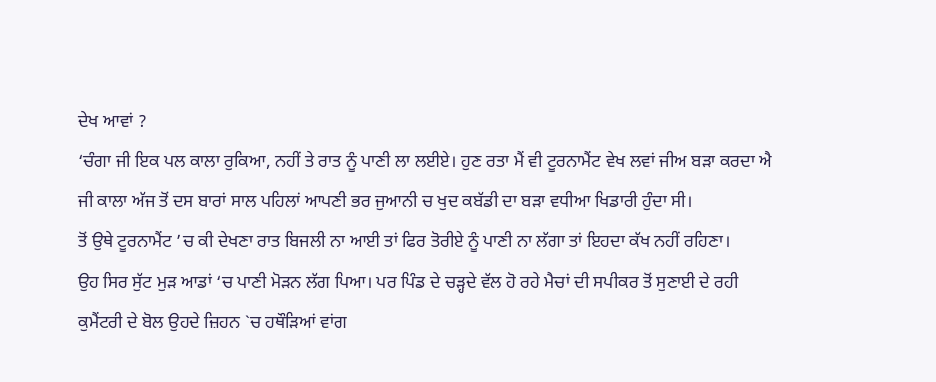ਦੇਖ ਆਵਾਂ ?
‘ਚੰਗਾ ਜੀ ਇਕ ਪਲ ਕਾਲਾ ਰੁਕਿਆ, ਨਹੀਂ ਤੇ ਰਾਤ ਨੂੰ ਪਾਣੀ ਲਾ ਲਈਏ। ਹੁਣ ਰਤਾ ਮੈਂ ਵੀ ਟੂਰਨਾਮੈਂਟ ਵੇਖ ਲਵਾਂ ਜੀਅ ਬੜਾ ਕਰਦਾ ਐ ਜੀ ਕਾਲਾ ਅੱਜ ਤੋਂ ਦਸ ਬਾਰਾਂ ਸਾਲ ਪਹਿਲਾਂ ਆਪਣੀ ਭਰ ਜੁਆਨੀ ਚ ਖੁਦ ਕਬੱਡੀ ਦਾ ਬੜਾ ਵਧੀਆ ਖਿਡਾਰੀ ਹੁੰਦਾ ਸੀ।
ਤੋਂ ਉਥੇ ਟੂਰਨਾਮੈਂਟ ’ਚ ਕੀ ਦੇਖਣਾ ਰਾਤ ਬਿਜਲੀ ਨਾ ਆਈ ਤਾਂ ਫਿਰ ਤੋਰੀਏ ਨੂੰ ਪਾਣੀ ਨਾ ਲੱਗਾ ਤਾਂ ਇਹਦਾ ਕੱਖ ਨਹੀਂ ਰਹਿਣਾ।
ਉਹ ਸਿਰ ਸੁੱਟ ਮੁੜ ਆਡਾਂ ‘ਚ ਪਾਣੀ ਮੋੜਨ ਲੱਗ ਪਿਆ। ਪਰ ਪਿੰਡ ਦੇ ਚੜ੍ਹਦੇ ਵੱਲ ਹੋ ਰਹੇ ਮੈਚਾਂ ਦੀ ਸਪੀਕਰ ਤੋਂ ਸੁਣਾਈ ਦੇ ਰਹੀ ਕੁਮੈਂਟਰੀ ਦੇ ਬੋਲ ਉਹਦੇ ਜ਼ਿਹਨ `ਚ ਹਥੌੜਿਆਂ ਵਾਂਗ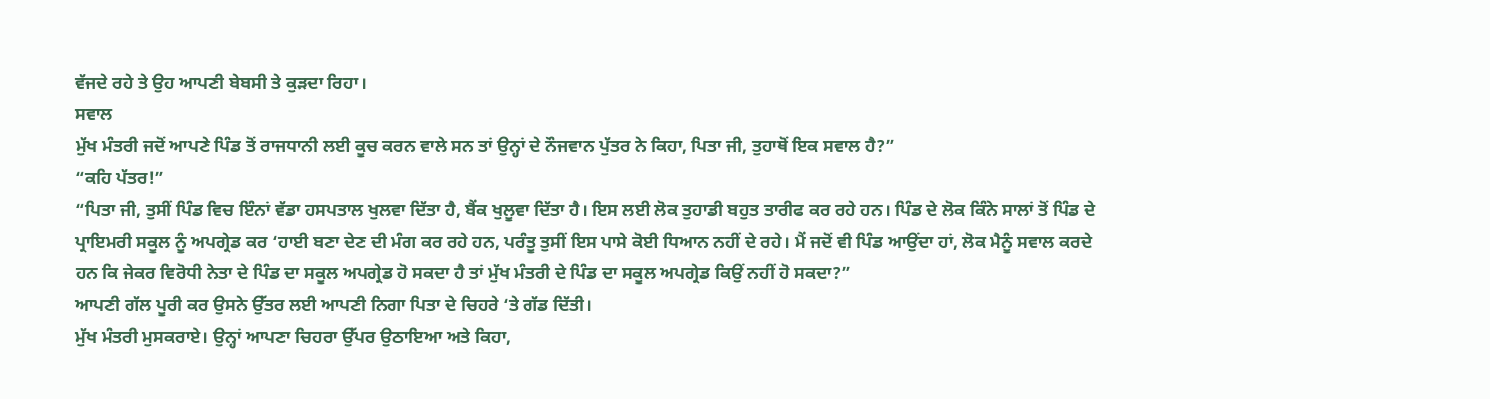ਵੱਜਦੇ ਰਹੇ ਤੇ ਉਹ ਆਪਣੀ ਬੇਬਸੀ ਤੇ ਕੁੜਦਾ ਰਿਹਾ।
ਸਵਾਲ
ਮੁੱਖ ਮੰਤਰੀ ਜਦੋਂ ਆਪਣੇ ਪਿੰਡ ਤੋਂ ਰਾਜਧਾਨੀ ਲਈ ਕੂਚ ਕਰਨ ਵਾਲੇ ਸਨ ਤਾਂ ਉਨ੍ਹਾਂ ਦੇ ਨੌਜਵਾਨ ਪੁੱਤਰ ਨੇ ਕਿਹਾ, ਪਿਤਾ ਜੀ, ਤੁਹਾਥੋਂ ਇਕ ਸਵਾਲ ਹੈ?”
“ਕਹਿ ਪੱਤਰ!”
“ਪਿਤਾ ਜੀ, ਤੁਸੀਂ ਪਿੰਡ ਵਿਚ ਇੰਨਾਂ ਵੱਡਾ ਹਸਪਤਾਲ ਖੁਲਵਾ ਦਿੱਤਾ ਹੈ, ਬੈਂਕ ਖੁਲੂਵਾ ਦਿੱਤਾ ਹੈ। ਇਸ ਲਈ ਲੋਕ ਤੁਹਾਡੀ ਬਹੁਤ ਤਾਰੀਫ ਕਰ ਰਹੇ ਹਨ। ਪਿੰਡ ਦੇ ਲੋਕ ਕਿੰਨੇ ਸਾਲਾਂ ਤੋਂ ਪਿੰਡ ਦੇ ਪ੍ਰਾਇਮਰੀ ਸਕੂਲ ਨੂੰ ਅਪਗ੍ਰੇਡ ਕਰ ‘ਹਾਈ ਬਣਾ ਦੇਣ ਦੀ ਮੰਗ ਕਰ ਰਹੇ ਹਨ, ਪਰੰਤੂ ਤੁਸੀਂ ਇਸ ਪਾਸੇ ਕੋਈ ਧਿਆਨ ਨਹੀਂ ਦੇ ਰਹੇ। ਮੈਂ ਜਦੋਂ ਵੀ ਪਿੰਡ ਆਉਂਦਾ ਹਾਂ, ਲੋਕ ਮੈਨੂੰ ਸਵਾਲ ਕਰਦੇ ਹਨ ਕਿ ਜੇਕਰ ਵਿਰੋਧੀ ਨੇਤਾ ਦੇ ਪਿੰਡ ਦਾ ਸਕੂਲ ਅਪਗ੍ਰੇਡ ਹੋ ਸਕਦਾ ਹੈ ਤਾਂ ਮੁੱਖ ਮੰਤਰੀ ਦੇ ਪਿੰਡ ਦਾ ਸਕੂਲ ਅਪਗ੍ਰੇਡ ਕਿਉਂ ਨਹੀਂ ਹੋ ਸਕਦਾ?”
ਆਪਣੀ ਗੱਲ ਪੂਰੀ ਕਰ ਉਸਨੇ ਉੱਤਰ ਲਈ ਆਪਣੀ ਨਿਗਾ ਪਿਤਾ ਦੇ ਚਿਹਰੇ ‘ਤੇ ਗੱਡ ਦਿੱਤੀ।
ਮੁੱਖ ਮੰਤਰੀ ਮੁਸਕਰਾਏ। ਉਨ੍ਹਾਂ ਆਪਣਾ ਚਿਹਰਾ ਉੱਪਰ ਉਠਾਇਆ ਅਤੇ ਕਿਹਾ,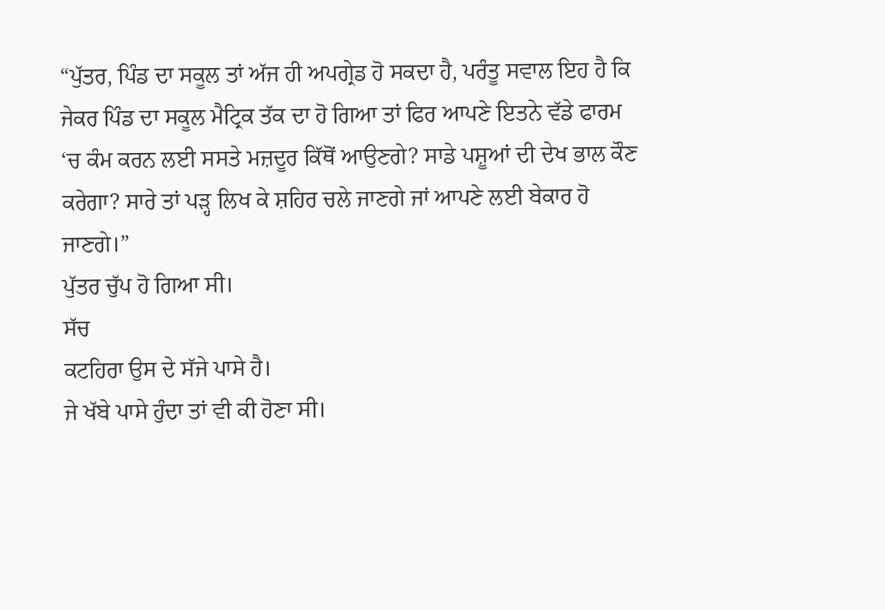“ਪੁੱਤਰ, ਪਿੰਡ ਦਾ ਸਕੂਲ ਤਾਂ ਅੱਜ ਹੀ ਅਪਗ੍ਰੇਡ ਹੋ ਸਕਦਾ ਹੈ, ਪਰੰਤੂ ਸਵਾਲ ਇਹ ਹੈ ਕਿ ਜੇਕਰ ਪਿੰਡ ਦਾ ਸਕੂਲ ਮੈਟ੍ਰਿਕ ਤੱਕ ਦਾ ਹੋ ਗਿਆ ਤਾਂ ਫਿਰ ਆਪਣੇ ਇਤਨੇ ਵੱਡੇ ਫਾਰਮ ‘ਚ ਕੰਮ ਕਰਨ ਲਈ ਸਸਤੇ ਮਜ਼ਦੂਰ ਕਿੱਥੋਂ ਆਉਣਗੇ? ਸਾਡੇ ਪਸ਼ੂਆਂ ਦੀ ਦੇਖ ਭਾਲ ਕੌਣ ਕਰੇਗਾ? ਸਾਰੇ ਤਾਂ ਪੜ੍ਹ ਲਿਖ ਕੇ ਸ਼ਹਿਰ ਚਲੇ ਜਾਣਗੇ ਜਾਂ ਆਪਣੇ ਲਈ ਬੇਕਾਰ ਹੋ ਜਾਣਗੇ।”
ਪੁੱਤਰ ਚੁੱਪ ਹੋ ਗਿਆ ਸੀ।
ਸੱਚ
ਕਟਹਿਰਾ ਉਸ ਦੇ ਸੱਜੇ ਪਾਸੇ ਹੈ।
ਜੇ ਖੱਬੇ ਪਾਸੇ ਹੁੰਦਾ ਤਾਂ ਵੀ ਕੀ ਹੋਣਾ ਸੀ।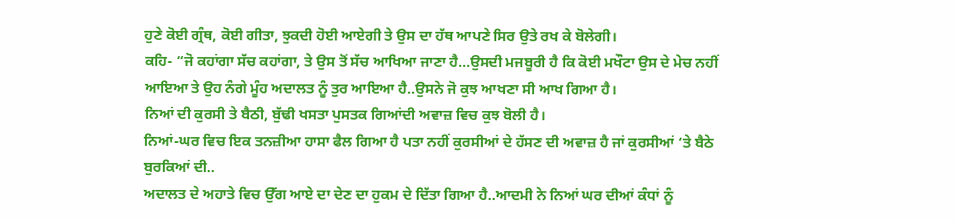ਹੁਣੇ ਕੋਈ ਗ੍ਰੰਥ, ਕੋਈ ਗੀਤਾ, ਝੁਕਦੀ ਹੋਈ ਆਏਗੀ ਤੇ ਉਸ ਦਾ ਹੱਥ ਆਪਣੇ ਸਿਰ ਉਤੇ ਰਖ ਕੇ ਬੋਲੇਗੀ।
ਕਹਿ- “ਜੋ ਕਹਾਂਗਾ ਸੱਚ ਕਹਾਂਗਾ, ਤੇ ਉਸ ਤੋਂ ਸੱਚ ਆਖਿਆ ਜਾਣਾ ਹੈ…ਉਸਦੀ ਮਜਬੂਰੀ ਹੈ ਕਿ ਕੋਈ ਮਖੌਟਾ ਉਸ ਦੇ ਮੇਚ ਨਹੀਂ ਆਇਆ ਤੇ ਉਹ ਨੰਗੇ ਮੂੰਹ ਅਦਾਲਤ ਨੂੰ ਤੁਰ ਆਇਆ ਹੈ..ਉਸਨੇ ਜੋ ਕੁਝ ਆਖਣਾ ਸੀ ਆਖ ਗਿਆ ਹੈ।
ਨਿਆਂ ਦੀ ਕੁਰਸੀ ਤੇ ਬੈਠੀ, ਬੁੱਢੀ ਖਸਤਾ ਪੁਸਤਕ ਗਿਆਂਦੀ ਅਵਾਜ਼ ਵਿਚ ਕੁਝ ਬੋਲੀ ਹੈ।
ਨਿਆਂ-ਘਰ ਵਿਚ ਇਕ ਤਨਜ਼ੀਆ ਹਾਸਾ ਫੈਲ ਗਿਆ ਹੈ ਪਤਾ ਨਹੀਂ ਕੁਰਸੀਆਂ ਦੇ ਹੱਸਣ ਦੀ ਅਵਾਜ਼ ਹੈ ਜਾਂ ਕੁਰਸੀਆਂ ‘ਤੇ ਬੈਠੇ ਬੁਰਕਿਆਂ ਦੀ..
ਅਦਾਲਤ ਦੇ ਅਹਾਤੇ ਵਿਚ ਉੱਗ ਆਏ ਦਾ ਦੇਣ ਦਾ ਹੁਕਮ ਦੇ ਦਿੱਤਾ ਗਿਆ ਹੈ..ਆਦਮੀ ਨੇ ਨਿਆਂ ਘਰ ਦੀਆਂ ਕੰਧਾਂ ਨੂੰ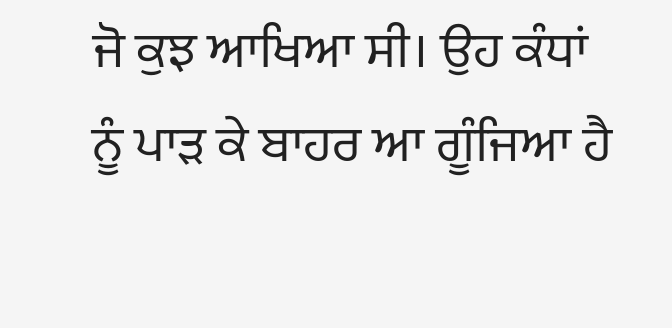ਜੋ ਕੁਝ ਆਖਿਆ ਸੀ। ਉਹ ਕੰਧਾਂ ਨੂੰ ਪਾੜ ਕੇ ਬਾਹਰ ਆ ਗੂੰਜਿਆ ਹੈ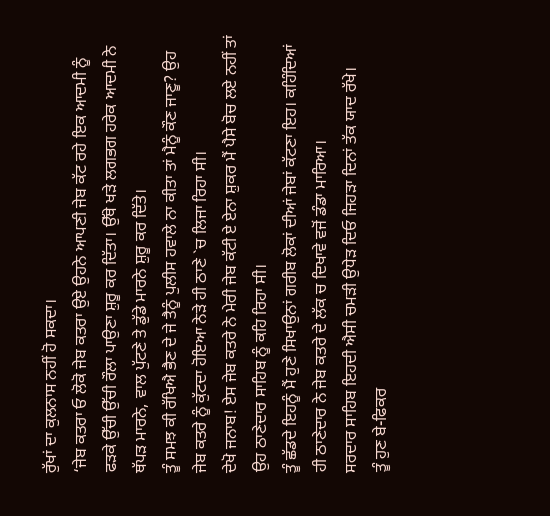ਰੁੱਖਾਂ ਦਾ ਕੁਲਨਾਸ ਨਹੀਂ ਹੋ ਸਕਦਾ।
‘ਜੇਬ ਕਤਰਾ ਓ ਲੋਕੋ ਜੇਬ ਕਤਰਾ ਉਏ ਉਹਨੇ ਆਪਣੀ ਜੇਬ ਕੱਟ ਰਹੇ ਇਕ ਆਦਮੀ ਨੂੰ ਫੜਕੇ ਉੱਚੀ ਉੱਚੀ ਰੌਲਾ ਪਾਉਣਾ ਸ਼ੁਰੂ ਕਰ ਦਿੱਤਾ। ਉੱਥੇ ਖੜੇ ਲਗਭਗ ਹਰੇਕ ਆਦਮੀ ਨੇ ਥੱਪੜ ਮਾਰਨੇ, ਵਾਲ ਪੁੱਟਣੇ ਤੇ ਡੁੱਡੇ ਮਾਰਨੇ ਸ਼ੁਰੂ ਕਰ ਦਿੱਤੇ।
ਤੂੰ ਸਮਝ ਕੀ ਰੱਖਿਐ ਭੈਣ ਦੇ ਜੇ ਤੈਨੂੰ ਪੁਲੀਸ ਹਵਾਲੇ ਨਾ ਕੀਤਾ ਤਾਂ ਮੈਨੂੰ ਕੌਣ ਜਾਣੂ? ਉਹ ਜੇਬ ਕਤਰੇ ਨੂੰ ਕੁੱਟਦਾ ਹੋਇਆ ਨੇੜੇ ਹੀ ਠਾਣੇ `ਚ ਲਿਜਾ ਰਿਹਾ ਸੀ।
ਦੇਖੋ ਜਨਾਬ! ਏਸ ਜੇਬ ਕਤਰੇ ਨੇ ਮੇਰੀ ਜੇਬ ਕੱਟੀ ਏ ਏਨਾ ਸ਼ੁਕਰ ਮੈਂ ਪੈਸੇ ਬੋਚ ਲਏ ਨਹੀਂ ਤਾਂ ਉਹ ਠਾਣੇਦਾਰ ਸਾਹਿਬ ਨੂੰ ਕਹਿ ਰਿਹਾ ਸੀ।
ਤੂੰ ਛੱਡਦੇ ਇਹਨੂੰ ਮੈਂ ਹੁਣੇ ਸਿਖਾਉਨਾਂ ਗਰੀਬ ਲੋਕਾਂ ਦੀਆਂ ਜੇਬਾਂ ਕੱਟਣਾ ਇਹ। ਕਹਿੰਦਿਆਂ ਹੀ ਠਾਣੇਦਾਰ ਨੇ ਜੇਬ ਕਤਰੇ ਦੇ ਲੱਕ ਚ ਦਿਖਾਵੇ ਵਜੋਂ ਡੰਡਾ ਮਾਰਿਆ।
ਸਰਦਾਰ ਸਾਹਿਬ ਇਹਦੀ ਐਸੀ ਚਮੜੀ ਉਧੇੜ ਦਿਓ ਜਿਹੜਾ ਦਿਨਾਂ ਤੱਕ ਯਾਦ ਰੱਖੇ।
ਤੂੰ ਹੁਣ ਬੇ-ਫਿਕਰ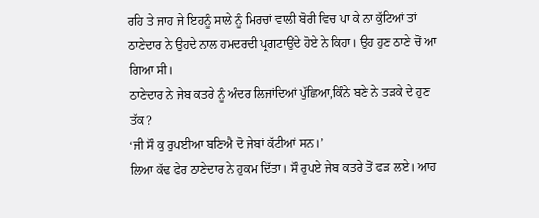ਰਹਿ ਤੇ ਜਾਹ ਜੇ ਇਹਨੂੰ ਸਾਲੇ ਨੂੰ ਮਿਰਚਾਂ ਵਾਲੀ ਬੋਰੀ ਵਿਚ ਪਾ ਕੇ ਨਾ ਕੁੱਟਿਆਂ ਤਾਂ ਠਾਣੇਦਾਰ ਨੇ ਉਹਦੇ ਨਾਲ ਹਮਦਰਦੀ ਪ੍ਰਗਟਾਉਂਦੇ ਹੋਏ ਨੇ ਕਿਹਾ। ਉਹ ਹੁਣ ਠਾਣੇ ਚੋਂ ਆ ਗਿਆ ਸੀ।
ਠਾਣੇਦਾਰ ਨੇ ਜੇਬ ਕਤਰੇ ਨੂੰ ਅੰਦਰ ਲਿਜਾਂਦਿਆਂ ਪੁੱਛਿਆ,ਕਿੰਨੇ ਬਣੇ ਨੇ ਤੜਕੇ ਦੇ ਹੁਣ ਤੱਕ?
‘ਜੀ ਸੌ ਕੁ ਰੁਪਈਆ ਬਣਿਐ ਦੋ ਜੇਬਾਂ ਕੱਟੀਆਂ ਸਨ।’
ਲਿਆ ਕੱਢ ਫੇਰ ਠਾਣੇਦਾਰ ਨੇ ਹੁਕਮ ਦਿੱਤਾ। ਸੌ ਰੁਪਏ ਜੇਬ ਕਤਰੇ ਤੋਂ ਫੜ ਲਏ। ਆਹ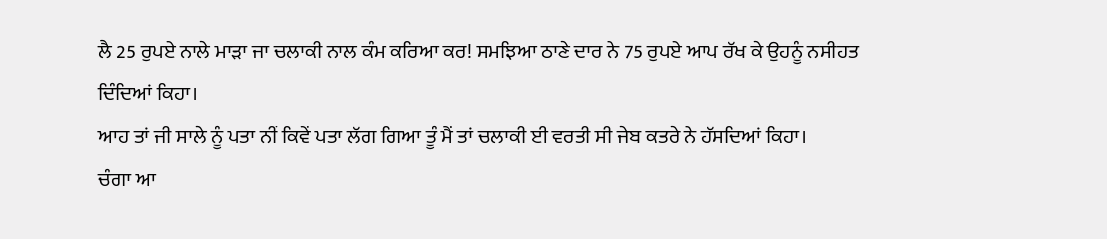ਲੈ 25 ਰੁਪਏ ਨਾਲੇ ਮਾੜਾ ਜਾ ਚਲਾਕੀ ਨਾਲ ਕੰਮ ਕਰਿਆ ਕਰ! ਸਮਝਿਆ ਠਾਣੇ ਦਾਰ ਨੇ 75 ਰੁਪਏ ਆਪ ਰੱਖ ਕੇ ਉਹਨੂੰ ਨਸੀਹਤ ਦਿੰਦਿਆਂ ਕਿਹਾ।
ਆਹ ਤਾਂ ਜੀ ਸਾਲੇ ਨੂੰ ਪਤਾ ਨੀਂ ਕਿਵੇਂ ਪਤਾ ਲੱਗ ਗਿਆ ਤੂੰ ਮੈਂ ਤਾਂ ਚਲਾਕੀ ਈ ਵਰਤੀ ਸੀ ਜੇਬ ਕਤਰੇ ਨੇ ਹੱਸਦਿਆਂ ਕਿਹਾ।
ਚੰਗਾ ਆ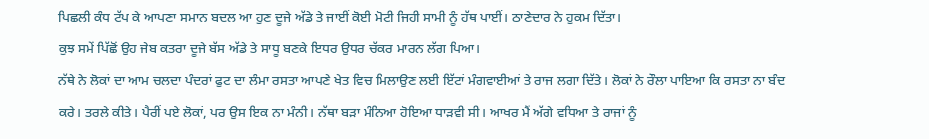ਪਿਛਲੀ ਕੰਧ ਟੱਪ ਕੇ ਆਪਣਾ ਸਮਾਨ ਬਦਲ ਆ ਹੁਣ ਦੂਜੇ ਅੱਡੇ ਤੇ ਜਾਈਂ ਕੋਈ ਮੋਟੀ ਜਿਹੀ ਸਾਮੀ ਨੂੰ ਹੱਥ ਪਾਈਂ। ਠਾਣੇਦਾਰ ਨੇ ਹੁਕਮ ਦਿੱਤਾ।
ਕੁਝ ਸਮੇਂ ਪਿੱਛੋਂ ਉਹ ਜੇਬ ਕਤਰਾ ਦੂਜੇ ਬੱਸ ਅੱਡੇ ਤੇ ਸਾਧੂ ਬਣਕੇ ਇਧਰ ਉਧਰ ਚੱਕਰ ਮਾਰਨ ਲੱਗ ਪਿਆ।
ਨੱਥੇ ਨੇ ਲੋਕਾਂ ਦਾ ਆਮ ਚਲਦਾ ਪੰਦਰਾਂ ਫੁਟ ਦਾ ਲੰਮਾ ਰਸਤਾ ਆਪਣੇ ਖੇਤ ਵਿਚ ਮਿਲਾਉਣ ਲਈ ਇੱਟਾਂ ਮੰਗਵਾਈਆਂ ਤੇ ਰਾਜ ਲਗਾ ਦਿੱਤੇ। ਲੋਕਾਂ ਨੇ ਰੌਲਾ ਪਾਇਆ ਕਿ ਰਸਤਾ ਨਾ ਬੰਦ ਕਰੇ। ਤਰਲੇ ਕੀਤੇ। ਪੈਰੀਂ ਪਏ ਲੋਕਾਂ, ਪਰ ਉਸ ਇਕ ਨਾ ਮੰਨੀ। ਨੱਥਾ ਬੜਾ ਮੰਨਿਆ ਹੋਇਆ ਧਾੜਵੀ ਸੀ। ਆਖਰ ਮੈਂ ਅੱਗੇ ਵਧਿਆ ਤੇ ਰਾਜਾਂ ਨੂੰ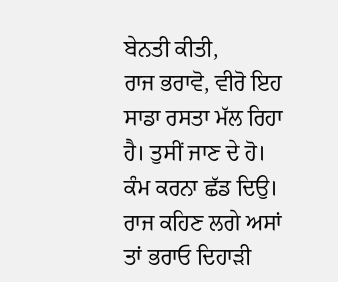ਬੇਨਤੀ ਕੀਤੀ,
ਰਾਜ ਭਰਾਵੋ, ਵੀਰੋ ਇਹ ਸਾਡਾ ਰਸਤਾ ਮੱਲ ਰਿਹਾ ਹੈ। ਤੁਸੀਂ ਜਾਣ ਦੇ ਹੋ। ਕੰਮ ਕਰਨਾ ਛੱਡ ਦਿਉ। ਰਾਜ ਕਹਿਣ ਲਗੇ ਅਸਾਂ ਤਾਂ ਭਰਾਓ ਦਿਹਾੜੀ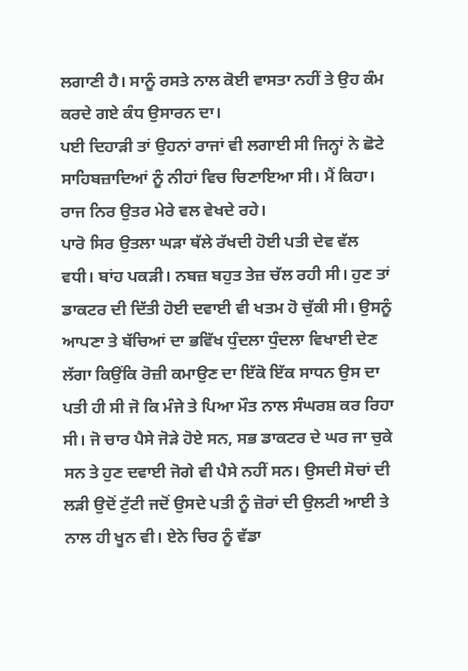ਲਗਾਣੀ ਹੈ। ਸਾਨੂੰ ਰਸਤੇ ਨਾਲ ਕੋਈ ਵਾਸਤਾ ਨਹੀਂ ਤੇ ਉਹ ਕੰਮ ਕਰਦੇ ਗਏ ਕੰਧ ਉਸਾਰਨ ਦਾ।
ਪਈ ਦਿਹਾੜੀ ਤਾਂ ਉਹਨਾਂ ਰਾਜਾਂ ਵੀ ਲਗਾਈ ਸੀ ਜਿਨ੍ਹਾਂ ਨੇ ਛੋਟੇ ਸਾਹਿਬਜ਼ਾਦਿਆਂ ਨੂੰ ਨੀਹਾਂ ਵਿਚ ਚਿਣਾਇਆ ਸੀ। ਮੈਂ ਕਿਹਾ। ਰਾਜ ਨਿਰ ਉਤਰ ਮੇਰੇ ਵਲ ਵੇਖਦੇ ਰਹੇ।
ਪਾਰੋ ਸਿਰ ਉਤਲਾ ਘੜਾ ਥੱਲੇ ਰੱਖਦੀ ਹੋਈ ਪਤੀ ਦੇਵ ਵੱਲ ਵਧੀ। ਬਾਂਹ ਪਕੜੀ। ਨਬਜ਼ ਬਹੁਤ ਤੇਜ਼ ਚੱਲ ਰਹੀ ਸੀ। ਹੁਣ ਤਾਂ ਡਾਕਟਰ ਦੀ ਦਿੱਤੀ ਹੋਈ ਦਵਾਈ ਵੀ ਖਤਮ ਹੋ ਚੁੱਕੀ ਸੀ। ਉਸਨੂੰ ਆਪਣਾ ਤੇ ਬੱਚਿਆਂ ਦਾ ਭਵਿੱਖ ਧੁੰਦਲਾ ਧੁੰਦਲਾ ਵਿਖਾਈ ਦੇਣ ਲੱਗਾ ਕਿਉਂਕਿ ਰੋਜ਼ੀ ਕਮਾਉਣ ਦਾ ਇੱਕੋ ਇੱਕ ਸਾਧਨ ਉਸ ਦਾ ਪਤੀ ਹੀ ਸੀ ਜੋ ਕਿ ਮੰਜੇ ਤੇ ਪਿਆ ਮੌਤ ਨਾਲ ਸੰਘਰਸ਼ ਕਰ ਰਿਹਾ ਸੀ। ਜੋ ਚਾਰ ਪੈਸੇ ਜੋੜੇ ਹੋਏ ਸਨ, ਸਭ ਡਾਕਟਰ ਦੇ ਘਰ ਜਾ ਚੁਕੇ ਸਨ ਤੇ ਹੁਣ ਦਵਾਈ ਜੋਗੇ ਵੀ ਪੈਸੇ ਨਹੀਂ ਸਨ। ਉਸਦੀ ਸੋਚਾਂ ਦੀ ਲੜੀ ਉਦੋਂ ਟੁੱਟੀ ਜਦੋਂ ਉਸਦੇ ਪਤੀ ਨੂੰ ਜ਼ੋਰਾਂ ਦੀ ਉਲਟੀ ਆਈ ਤੇ ਨਾਲ ਹੀ ਖੂਨ ਵੀ। ਏਨੇ ਚਿਰ ਨੂੰ ਵੱਡਾ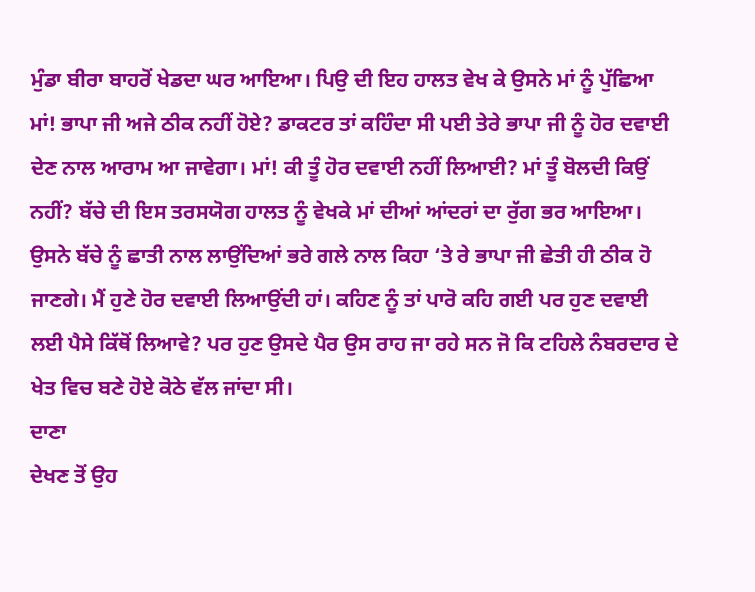ਮੁੰਡਾ ਬੀਰਾ ਬਾਹਰੋਂ ਖੇਡਦਾ ਘਰ ਆਇਆ। ਪਿਉ ਦੀ ਇਹ ਹਾਲਤ ਵੇਖ ਕੇ ਉਸਨੇ ਮਾਂ ਨੂੰ ਪੁੱਛਿਆ ਮਾਂ! ਭਾਪਾ ਜੀ ਅਜੇ ਠੀਕ ਨਹੀਂ ਹੋਏ? ਡਾਕਟਰ ਤਾਂ ਕਹਿੰਦਾ ਸੀ ਪਈ ਤੇਰੇ ਭਾਪਾ ਜੀ ਨੂੰ ਹੋਰ ਦਵਾਈ ਦੇਣ ਨਾਲ ਆਰਾਮ ਆ ਜਾਵੇਗਾ। ਮਾਂ! ਕੀ ਤੂੰ ਹੋਰ ਦਵਾਈ ਨਹੀਂ ਲਿਆਈ? ਮਾਂ ਤੂੰ ਬੋਲਦੀ ਕਿਉਂ ਨਹੀਂ? ਬੱਚੇ ਦੀ ਇਸ ਤਰਸਯੋਗ ਹਾਲਤ ਨੂੰ ਵੇਖਕੇ ਮਾਂ ਦੀਆਂ ਆਂਦਰਾਂ ਦਾ ਰੁੱਗ ਭਰ ਆਇਆ। ਉਸਨੇ ਬੱਚੇ ਨੂੰ ਛਾਤੀ ਨਾਲ ਲਾਉਂਦਿਆਂ ਭਰੇ ਗਲੇ ਨਾਲ ਕਿਹਾ ‘ਤੇ ਰੇ ਭਾਪਾ ਜੀ ਛੇਤੀ ਹੀ ਠੀਕ ਹੋ ਜਾਣਗੇ। ਮੈਂ ਹੁਣੇ ਹੋਰ ਦਵਾਈ ਲਿਆਉਂਦੀ ਹਾਂ। ਕਹਿਣ ਨੂੰ ਤਾਂ ਪਾਰੋ ਕਹਿ ਗਈ ਪਰ ਹੁਣ ਦਵਾਈ ਲਈ ਪੈਸੇ ਕਿੱਥੋਂ ਲਿਆਵੇ? ਪਰ ਹੁਣ ਉਸਦੇ ਪੈਰ ਉਸ ਰਾਹ ਜਾ ਰਹੇ ਸਨ ਜੋ ਕਿ ਟਹਿਲੇ ਨੰਬਰਦਾਰ ਦੇ ਖੇਤ ਵਿਚ ਬਣੇ ਹੋਏ ਕੋਠੇ ਵੱਲ ਜਾਂਦਾ ਸੀ।
ਦਾਣਾ
ਦੇਖਣ ਤੋਂ ਉਹ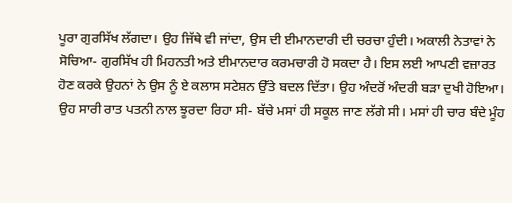ਪੂਰਾ ਗੁਰਸਿੱਖ ਲੱਗਦਾ। ਉਹ ਜਿੱਥੇ ਵੀ ਜਾਂਦਾ, ਉਸ ਦੀ ਈਮਾਨਦਾਰੀ ਦੀ ਚਰਚਾ ਹੁੰਦੀ। ਅਕਾਲੀ ਨੇਤਾਵਾਂ ਨੇ ਸੋਚਿਆ- ਗੁਰਸਿੱਖ ਹੀ ਮਿਹਨਤੀ ਅਤੇ ਈਮਾਨਦਾਰ ਕਰਮਚਾਰੀ ਹੋ ਸਕਦਾ ਹੈ। ਇਸ ਲਈ ਆਪਣੀ ਵਜ਼ਾਰਤ ਹੋਣ ਕਰਕੇ ਉਹਨਾਂ ਨੇ ਉਸ ਨੂੰ ਏ ਕਲਾਸ ਸਟੇਸ਼ਨ ਉੱਤੇ ਬਦਲ ਦਿੱਤਾ। ਉਹ ਅੰਦਰੋਂ ਅੰਦਰੀ ਬੜਾ ਦੁਖੀ ਹੋਇਆ। ਉਹ ਸਾਰੀ ਰਾਤ ਪਤਨੀ ਨਾਲ ਝੂਰਦਾ ਰਿਹਾ ਸੀ- ਬੱਚੇ ਮਸਾਂ ਹੀ ਸਕੂਲ ਜਾਣ ਲੱਗੇ ਸੀ। ਮਸਾਂ ਹੀ ਚਾਰ ਬੰਦੇ ਮੂੰਹ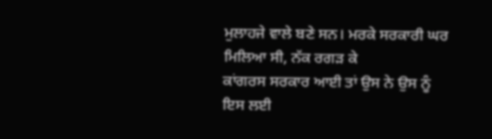ਮੁਲਾਹਜੇ ਵਾਲੇ ਬਣੇ ਸਨ। ਮਰਕੇ ਸਰਕਾਰੀ ਘਰ ਮਿਲਿਆ ਸੀ, ਨੱਕ ਰਗੜ ਕੇ
ਕਾਂਗਰਸ ਸਰਕਾਰ ਆਈ ਤਾਂ ਉਸ ਨੇ ਉਸ ਨੂੰ ਇਸ ਲਈ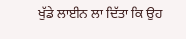ਖੁੱਡੇ ਲਾਈਨ ਲਾ ਦਿੱਤਾ ਕਿ ਉਹ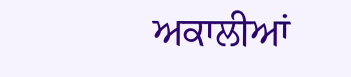ਅਕਾਲੀਆਂ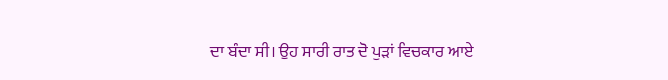ਦਾ ਬੰਦਾ ਸੀ। ਉਹ ਸਾਰੀ ਰਾਤ ਦੋ ਪੁੜਾਂ ਵਿਚਕਾਰ ਆਏ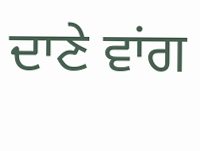ਦਾਣੇ ਵਾਂਗ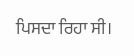ਪਿਸਦਾ ਰਿਹਾ ਸੀ।